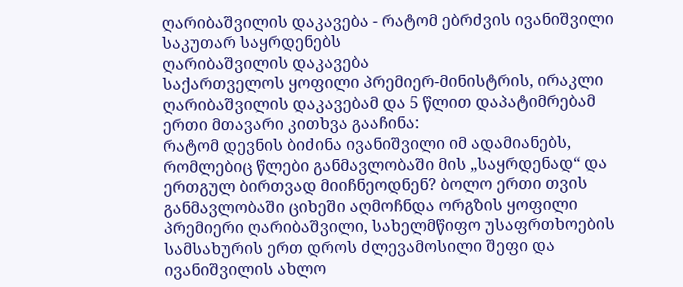ღარიბაშვილის დაკავება - რატომ ებრძვის ივანიშვილი საკუთარ საყრდენებს
ღარიბაშვილის დაკავება
საქართველოს ყოფილი პრემიერ-მინისტრის, ირაკლი ღარიბაშვილის დაკავებამ და 5 წლით დაპატიმრებამ ერთი მთავარი კითხვა გააჩინა:
რატომ დევნის ბიძინა ივანიშვილი იმ ადამიანებს, რომლებიც წლები განმავლობაში მის „საყრდენად“ და ერთგულ ბირთვად მიიჩნეოდნენ? ბოლო ერთი თვის განმავლობაში ციხეში აღმოჩნდა ორგზის ყოფილი პრემიერი ღარიბაშვილი, სახელმწიფო უსაფრთხოების სამსახურის ერთ დროს ძლევამოსილი შეფი და ივანიშვილის ახლო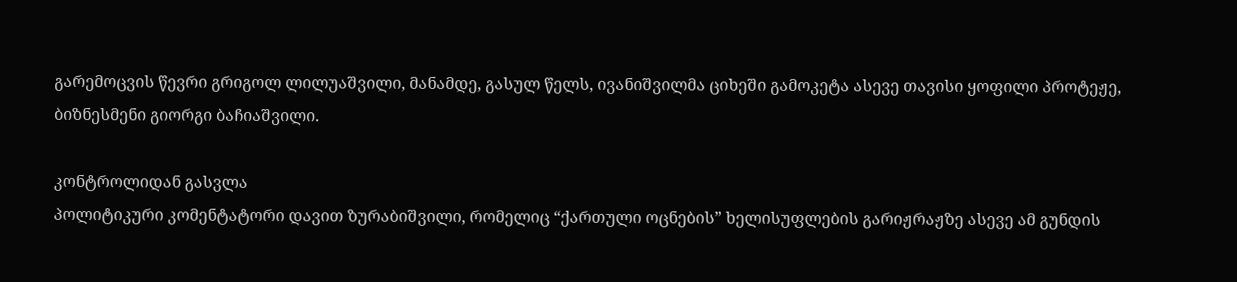გარემოცვის წევრი გრიგოლ ლილუაშვილი, მანამდე, გასულ წელს, ივანიშვილმა ციხეში გამოკეტა ასევე თავისი ყოფილი პროტეჟე, ბიზნესმენი გიორგი ბაჩიაშვილი.

კონტროლიდან გასვლა
პოლიტიკური კომენტატორი დავით ზურაბიშვილი, რომელიც “ქართული ოცნების” ხელისუფლების გარიჟრაჟზე ასევე ამ გუნდის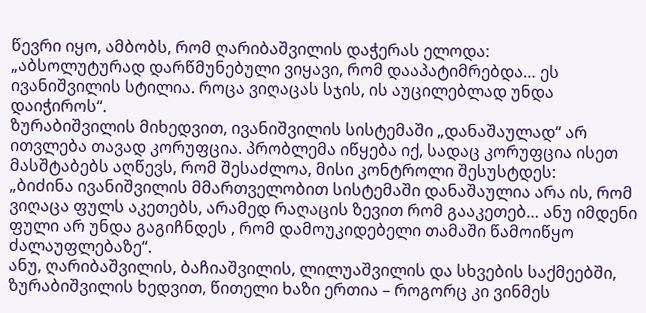წევრი იყო, ამბობს, რომ ღარიბაშვილის დაჭერას ელოდა:
„აბსოლუტურად დარწმუნებული ვიყავი, რომ დააპატიმრებდა… ეს ივანიშვილის სტილია. როცა ვიღაცას სჯის, ის აუცილებლად უნდა დაიჭიროს“.
ზურაბიშვილის მიხედვით, ივანიშვილის სისტემაში „დანაშაულად“ არ ითვლება თავად კორუფცია. პრობლემა იწყება იქ, სადაც კორუფცია ისეთ მასშტაბებს აღწევს, რომ შესაძლოა, მისი კონტროლი შესუსტდეს:
„ბიძინა ივანიშვილის მმართველობით სისტემაში დანაშაულია არა ის, რომ ვიღაცა ფულს აკეთებს, არამედ რაღაცის ზევით რომ გააკეთებ… ანუ იმდენი ფული არ უნდა გაგიჩნდეს , რომ დამოუკიდებელი თამაში წამოიწყო ძალაუფლებაზე“.
ანუ, ღარიბაშვილის, ბაჩიაშვილის, ლილუაშვილის და სხვების საქმეებში, ზურაბიშვილის ხედვით, წითელი ხაზი ერთია – როგორც კი ვინმეს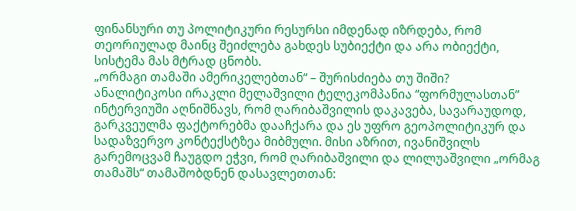ფინანსური თუ პოლიტიკური რესურსი იმდენად იზრდება, რომ თეორიულად მაინც შეიძლება გახდეს სუბიექტი და არა ობიექტი, სისტემა მას მტრად ცნობს.
„ორმაგი თამაში ამერიკელებთან“ – შურისძიება თუ შიში?
ანალიტიკოსი ირაკლი მელაშვილი ტელეკომპანია “ფორმულასთან” ინტერვიუში აღნიშნავს, რომ ღარიბაშვილის დაკავება, სავარაუდოდ, გარკვეულმა ფაქტორებმა დააჩქარა და ეს უფრო გეოპოლიტიკურ და სადაზვერვო კონტექსტზეა მიბმული. მისი აზრით, ივანიშვილს გარემოცვამ ჩაუგდო ეჭვი, რომ ღარიბაშვილი და ლილუაშვილი „ორმაგ თამაშს“ თამაშობდნენ დასავლეთთან: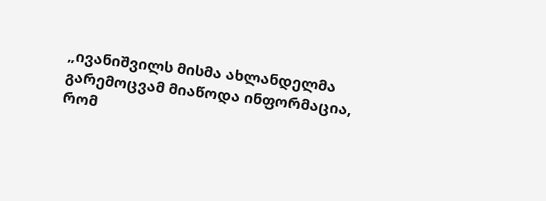„ივანიშვილს მისმა ახლანდელმა გარემოცვამ მიაწოდა ინფორმაცია, რომ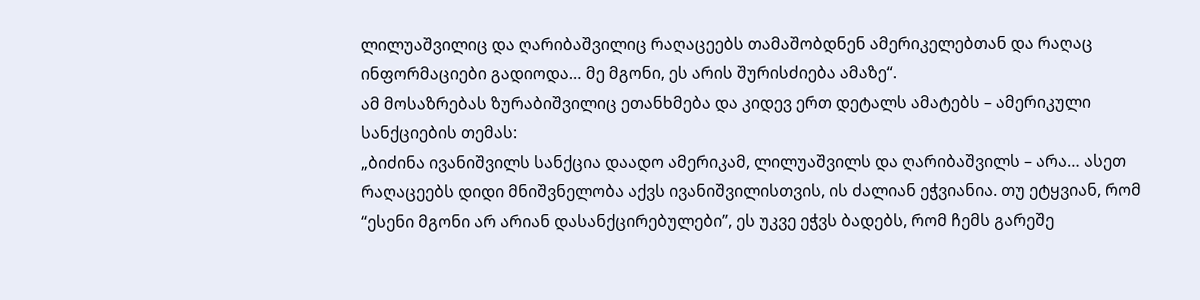ლილუაშვილიც და ღარიბაშვილიც რაღაცეებს თამაშობდნენ ამერიკელებთან და რაღაც ინფორმაციები გადიოდა… მე მგონი, ეს არის შურისძიება ამაზე“.
ამ მოსაზრებას ზურაბიშვილიც ეთანხმება და კიდევ ერთ დეტალს ამატებს – ამერიკული სანქციების თემას:
„ბიძინა ივანიშვილს სანქცია დაადო ამერიკამ, ლილუაშვილს და ღარიბაშვილს – არა… ასეთ რაღაცეებს დიდი მნიშვნელობა აქვს ივანიშვილისთვის, ის ძალიან ეჭვიანია. თუ ეტყვიან, რომ “ესენი მგონი არ არიან დასანქცირებულები”, ეს უკვე ეჭვს ბადებს, რომ ჩემს გარეშე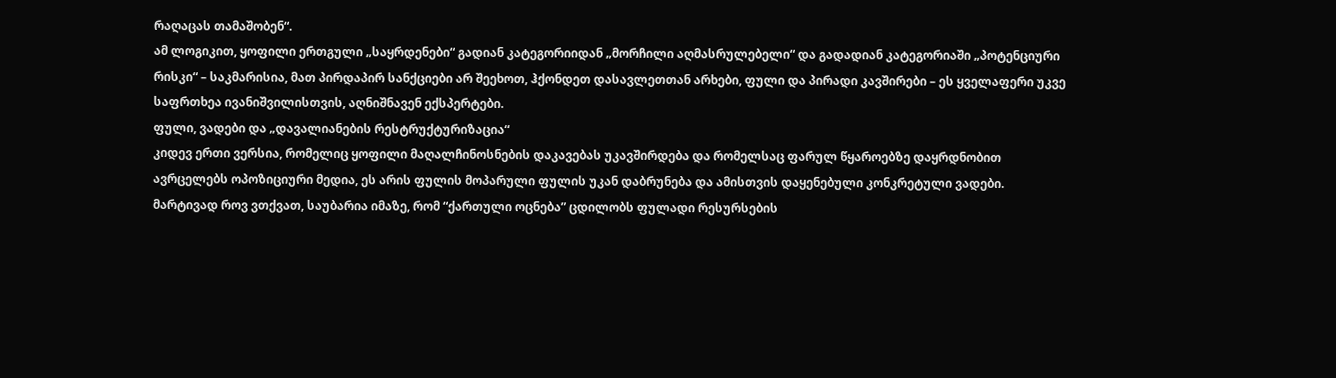რაღაცას თამაშობენ“.
ამ ლოგიკით, ყოფილი ერთგული „საყრდენები“ გადიან კატეგორიიდან „მორჩილი აღმასრულებელი“ და გადადიან კატეგორიაში „პოტენციური რისკი“ – საკმარისია, მათ პირდაპირ სანქციები არ შეეხოთ, ჰქონდეთ დასავლეთთან არხები, ფული და პირადი კავშირები – ეს ყველაფერი უკვე საფრთხეა ივანიშვილისთვის, აღნიშნავენ ექსპერტები.
ფული, ვადები და „დავალიანების რესტრუქტურიზაცია“
კიდევ ერთი ვერსია, რომელიც ყოფილი მაღალჩინოსნების დაკავებას უკავშირდება და რომელსაც ფარულ წყაროებზე დაყრდნობით ავრცელებს ოპოზიციური მედია, ეს არის ფულის მოპარული ფულის უკან დაბრუნება და ამისთვის დაყენებული კონკრეტული ვადები.
მარტივად როვ ვთქვათ, საუბარია იმაზე, რომ “ქართული ოცნება” ცდილობს ფულადი რესურსების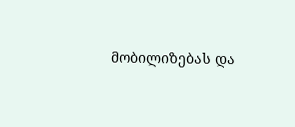მობილიზებას და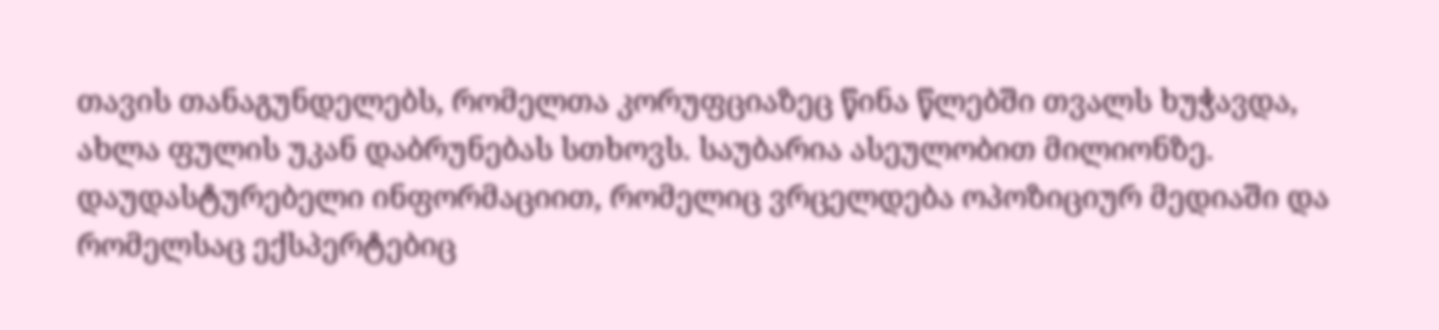თავის თანაგუნდელებს, რომელთა კორუფციაზეც წინა წლებში თვალს ხუჭავდა, ახლა ფულის უკან დაბრუნებას სთხოვს. საუბარია ასეულობით მილიონზე.
დაუდასტურებელი ინფორმაციით, რომელიც ვრცელდება ოპოზიციურ მედიაში და რომელსაც ექსპერტებიც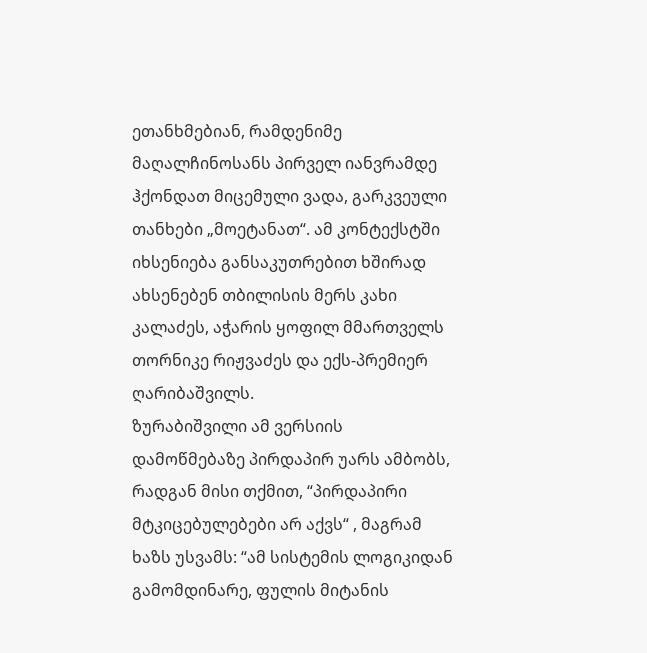ეთანხმებიან, რამდენიმე მაღალჩინოსანს პირველ იანვრამდე ჰქონდათ მიცემული ვადა, გარკვეული თანხები „მოეტანათ“. ამ კონტექსტში იხსენიება განსაკუთრებით ხშირად ახსენებენ თბილისის მერს კახი კალაძეს, აჭარის ყოფილ მმართველს თორნიკე რიჟვაძეს და ექს-პრემიერ ღარიბაშვილს.
ზურაბიშვილი ამ ვერსიის დამოწმებაზე პირდაპირ უარს ამბობს, რადგან მისი თქმით, “პირდაპირი მტკიცებულებები არ აქვს“ , მაგრამ ხაზს უსვამს: “ამ სისტემის ლოგიკიდან გამომდინარე, ფულის მიტანის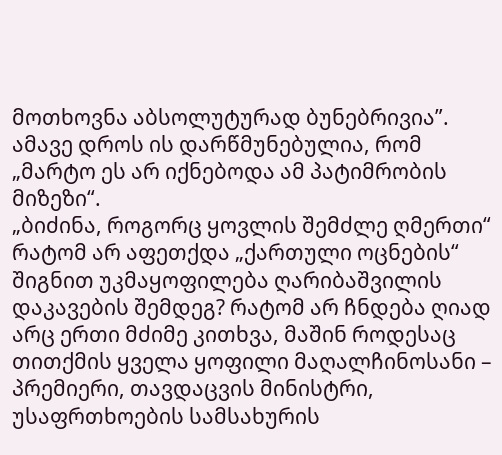მოთხოვნა აბსოლუტურად ბუნებრივია”. ამავე დროს ის დარწმუნებულია, რომ „მარტო ეს არ იქნებოდა ამ პატიმრობის მიზეზი“.
„ბიძინა, როგორც ყოვლის შემძლე ღმერთი“
რატომ არ აფეთქდა „ქართული ოცნების“ შიგნით უკმაყოფილება ღარიბაშვილის დაკავების შემდეგ? რატომ არ ჩნდება ღიად არც ერთი მძიმე კითხვა, მაშინ როდესაც თითქმის ყველა ყოფილი მაღალჩინოსანი – პრემიერი, თავდაცვის მინისტრი, უსაფრთხოების სამსახურის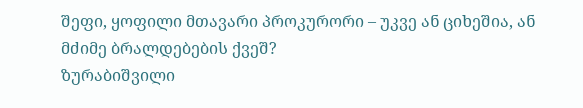შეფი, ყოფილი მთავარი პროკურორი – უკვე ან ციხეშია, ან მძიმე ბრალდებების ქვეშ?
ზურაბიშვილი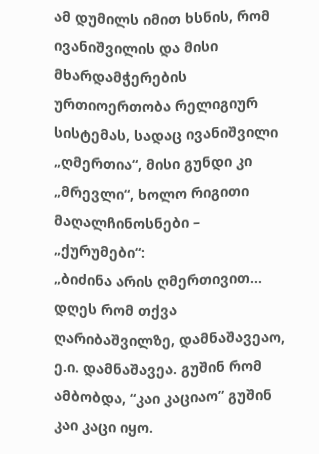ამ დუმილს იმით ხსნის, რომ ივანიშვილის და მისი მხარდამჭერების ურთიოერთობა რელიგიურ სისტემას, სადაც ივანიშვილი „ღმერთია“, მისი გუნდი კი „მრევლი“, ხოლო რიგითი მაღალჩინოსნები – „ქურუმები“:
„ბიძინა არის ღმერთივით… დღეს რომ თქვა ღარიბაშვილზე, დამნაშავეაო, ე.ი. დამნაშავეა. გუშინ რომ ამბობდა, “კაი კაციაო” გუშინ კაი კაცი იყო.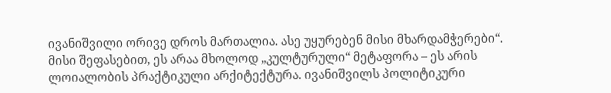ივანიშვილი ორივე დროს მართალია. ასე უყურებენ მისი მხარდამჭერები“.
მისი შეფასებით, ეს არაა მხოლოდ „კულტურული“ მეტაფორა – ეს არის ლოიალობის პრაქტიკული არქიტექტურა. ივანიშვილს პოლიტიკური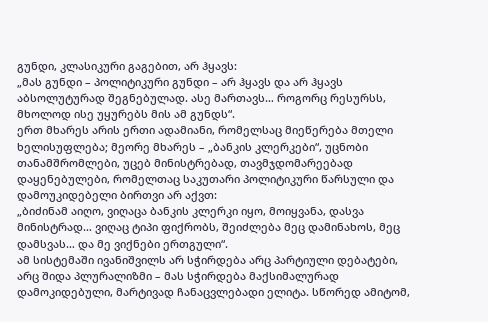გუნდი, კლასიკური გაგებით, არ ჰყავს:
„მას გუნდი – პოლიტიკური გუნდი – არ ჰყავს და არ ჰყავს აბსოლუტურად შეგნებულად. ასე მართავს… როგორც რესურსს, მხოლოდ ისე უყურებს მის ამ გუნდს“.
ერთ მხარეს არის ერთი ადამიანი, რომელსაც მიეწერება მთელი ხელისუფლება; მეორე მხარეს – „ბანკის კლერკები“, უცნობი თანამშრომლები, უცებ მინისტრებად, თავმჯდომარეებად დაყენებულები, რომელთაც საკუთარი პოლიტიკური წარსული და დამოუკიდებელი ბირთვი არ აქვთ:
„ბიძინამ აიღო, ვიღაცა ბანკის კლერკი იყო, მოიყვანა, დასვა მინისტრად… ვიღაც ტიპი ფიქრობს, შეიძლება მეც დამინახოს, მეც დამსვას… და მე ვიქნები ერთგული“.
ამ სისტემაში ივანიშვილს არ სჭირდება არც პარტიული დებატები, არც შიდა პლურალიზმი – მას სჭირდება მაქსიმალურად დამოკიდებული, მარტივად ჩანაცვლებადი ელიტა. სწორედ ამიტომ,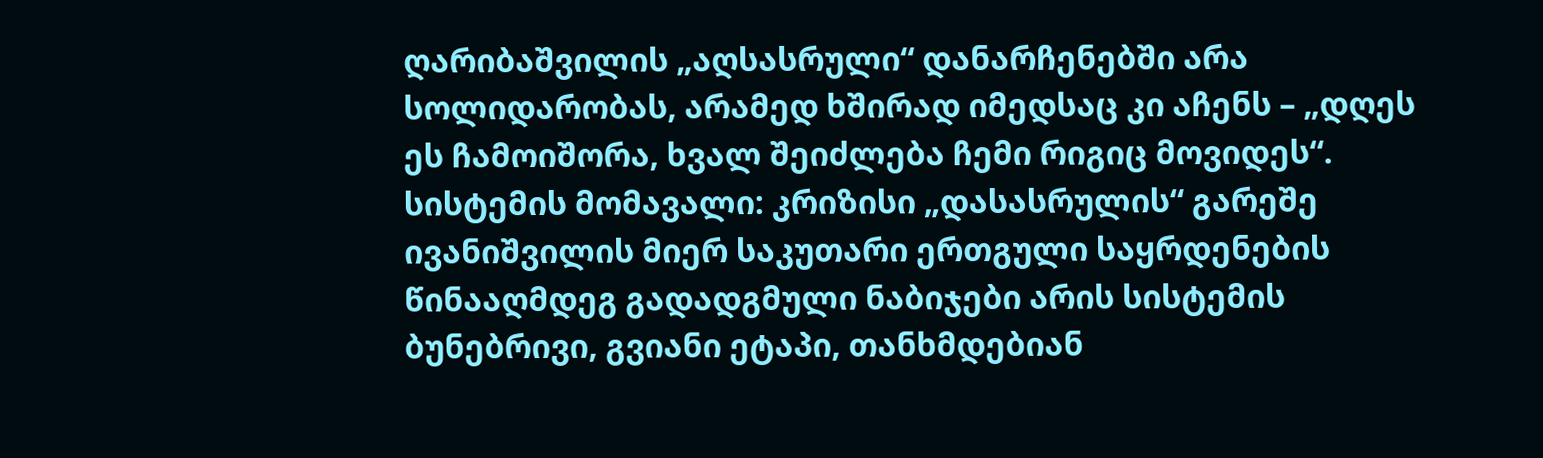ღარიბაშვილის „აღსასრული“ დანარჩენებში არა სოლიდარობას, არამედ ხშირად იმედსაც კი აჩენს – „დღეს ეს ჩამოიშორა, ხვალ შეიძლება ჩემი რიგიც მოვიდეს“.
სისტემის მომავალი: კრიზისი „დასასრულის“ გარეშე
ივანიშვილის მიერ საკუთარი ერთგული საყრდენების წინააღმდეგ გადადგმული ნაბიჯები არის სისტემის ბუნებრივი, გვიანი ეტაპი, თანხმდებიან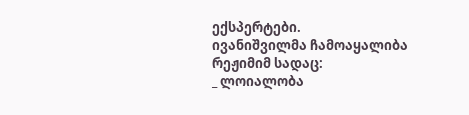ექსპერტები.
ივანიშვილმა ჩამოაყალიბა რეჟიმიმ სადაც:
_ ლოიალობა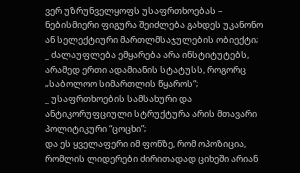ვერ უზრუნველყოფს უსაფრთხოებას – ნებისმიერი ფიგურა შეიძლება გახდეს უკანონო ან სელექტიური მართლმსაჯულების ობიექტი;
_ ძალაუფლება ემყარება არა ინსტიტუტებს, არამედ ერთი ადამიანის სტატუსს, როგორც „საბოლოო სიმართლის წყაროს“;
_ უსაფრთხოების სამსახური და ანტიკორუფციული სტრუქტურა არის მთავარი პოლიტიკური “ცოცხი”;
და ეს ყველაფერი იმ ფონზე, რომ ოპოზიცია, რომლის ლიდერები ძირითადად ციხეში არიან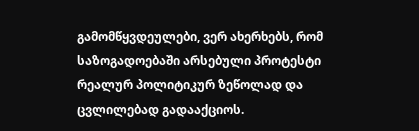გამომწყვდეულები, ვერ ახერხებს, რომ საზოგადოებაში არსებული პროტესტი რეალურ პოლიტიკურ ზეწოლად და ცვლილებად გადააქციოს.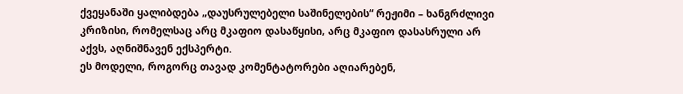ქვეყანაში ყალიბდება „დაუსრულებელი საშინელების“ რეჟიმი – ხანგრძლივი კრიზისი, რომელსაც არც მკაფიო დასაწყისი, არც მკაფიო დასასრული არ აქვს, აღნიშნავენ ექსპერტი.
ეს მოდელი, როგორც თავად კომენტატორები აღიარებენ,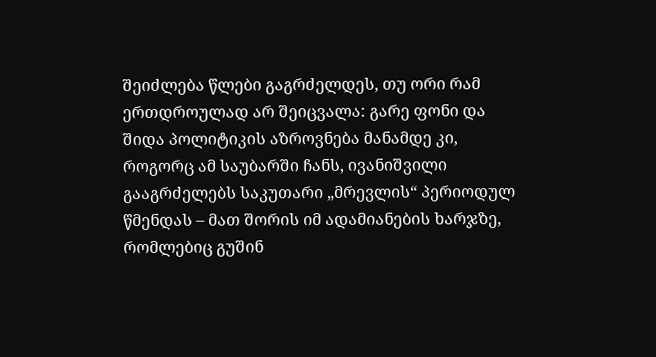შეიძლება წლები გაგრძელდეს, თუ ორი რამ ერთდროულად არ შეიცვალა: გარე ფონი და შიდა პოლიტიკის აზროვნება მანამდე კი, როგორც ამ საუბარში ჩანს, ივანიშვილი გააგრძელებს საკუთარი „მრევლის“ პერიოდულ წმენდას – მათ შორის იმ ადამიანების ხარჯზე, რომლებიც გუშინ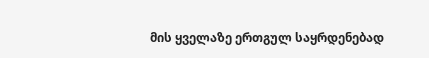მის ყველაზე ერთგულ საყრდენებად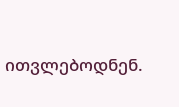ითვლებოდნენ.